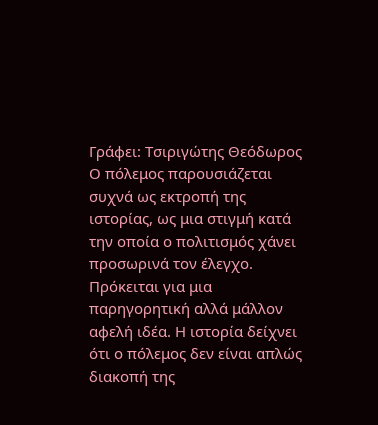Γράφει: Τσιριγώτης Θεόδωρος
Ο πόλεμος παρουσιάζεται συχνά ως εκτροπή της ιστορίας, ως μια στιγμή κατά την οποία ο πολιτισμός χάνει προσωρινά τον έλεγχο. Πρόκειται για μια παρηγορητική αλλά μάλλον αφελή ιδέα. Η ιστορία δείχνει ότι ο πόλεμος δεν είναι απλώς διακοπή της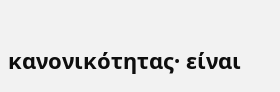κανονικότητας· είναι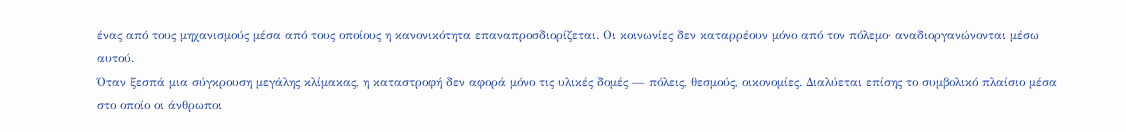ένας από τους μηχανισμούς μέσα από τους οποίους η κανονικότητα επαναπροσδιορίζεται. Οι κοινωνίες δεν καταρρέουν μόνο από τον πόλεμο· αναδιοργανώνονται μέσω αυτού.
Όταν ξεσπά μια σύγκρουση μεγάλης κλίμακας, η καταστροφή δεν αφορά μόνο τις υλικές δομές — πόλεις, θεσμούς, οικονομίες. Διαλύεται επίσης το συμβολικό πλαίσιο μέσα στο οποίο οι άνθρωποι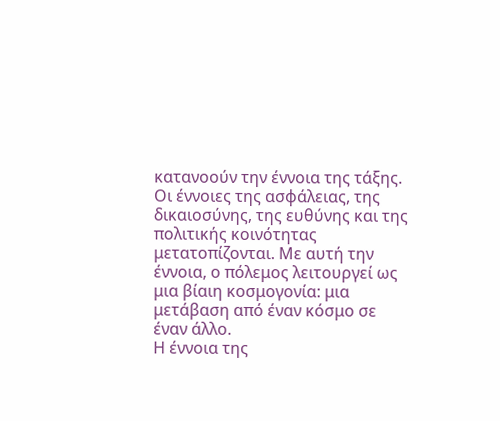κατανοούν την έννοια της τάξης. Οι έννοιες της ασφάλειας, της δικαιοσύνης, της ευθύνης και της πολιτικής κοινότητας μετατοπίζονται. Με αυτή την έννοια, ο πόλεμος λειτουργεί ως μια βίαιη κοσμογονία: μια μετάβαση από έναν κόσμο σε έναν άλλο.
Η έννοια της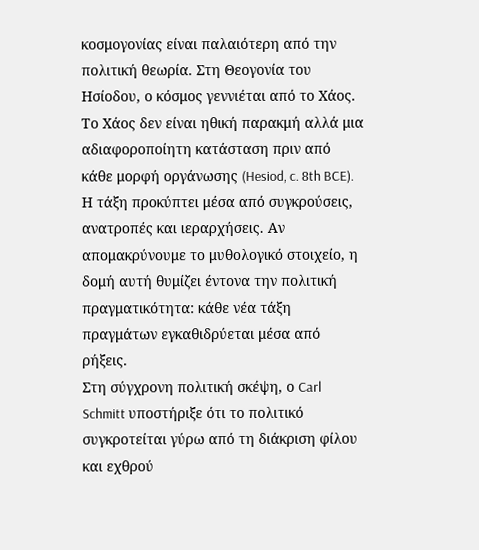κοσμογονίας είναι παλαιότερη από την πολιτική θεωρία. Στη Θεογονία του Ησίοδου, ο κόσμος γεννιέται από το Χάος. Το Χάος δεν είναι ηθική παρακμή αλλά μια αδιαφοροποίητη κατάσταση πριν από κάθε μορφή οργάνωσης (Hesiod, c. 8th BCE). Η τάξη προκύπτει μέσα από συγκρούσεις, ανατροπές και ιεραρχήσεις. Αν απομακρύνουμε το μυθολογικό στοιχείο, η δομή αυτή θυμίζει έντονα την πολιτική πραγματικότητα: κάθε νέα τάξη πραγμάτων εγκαθιδρύεται μέσα από ρήξεις.
Στη σύγχρονη πολιτική σκέψη, ο Carl Schmitt υποστήριξε ότι το πολιτικό συγκροτείται γύρω από τη διάκριση φίλου και εχθρού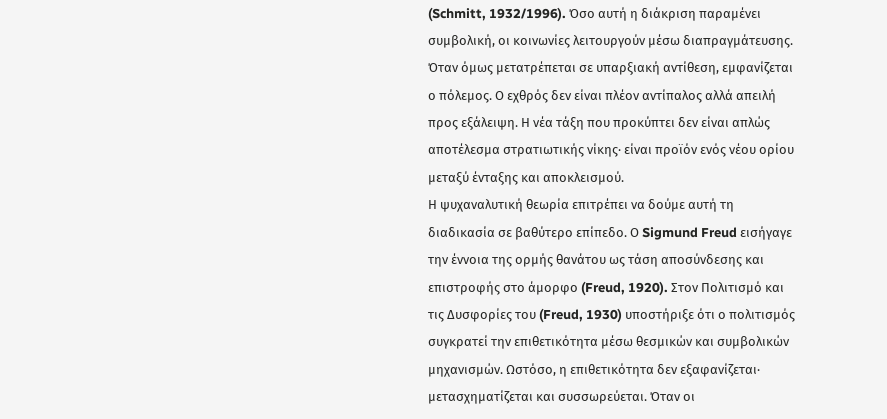(Schmitt, 1932/1996). Όσο αυτή η διάκριση παραμένει συμβολική, οι κοινωνίες λειτουργούν μέσω διαπραγμάτευσης. Όταν όμως μετατρέπεται σε υπαρξιακή αντίθεση, εμφανίζεται ο πόλεμος. Ο εχθρός δεν είναι πλέον αντίπαλος αλλά απειλή προς εξάλειψη. Η νέα τάξη που προκύπτει δεν είναι απλώς αποτέλεσμα στρατιωτικής νίκης· είναι προϊόν ενός νέου ορίου μεταξύ ένταξης και αποκλεισμού.
Η ψυχαναλυτική θεωρία επιτρέπει να δούμε αυτή τη διαδικασία σε βαθύτερο επίπεδο. Ο Sigmund Freud εισήγαγε την έννοια της ορμής θανάτου ως τάση αποσύνδεσης και επιστροφής στο άμορφο (Freud, 1920). Στον Πολιτισμό και τις Δυσφορίες του (Freud, 1930) υποστήριξε ότι ο πολιτισμός συγκρατεί την επιθετικότητα μέσω θεσμικών και συμβολικών μηχανισμών. Ωστόσο, η επιθετικότητα δεν εξαφανίζεται· μετασχηματίζεται και συσσωρεύεται. Όταν οι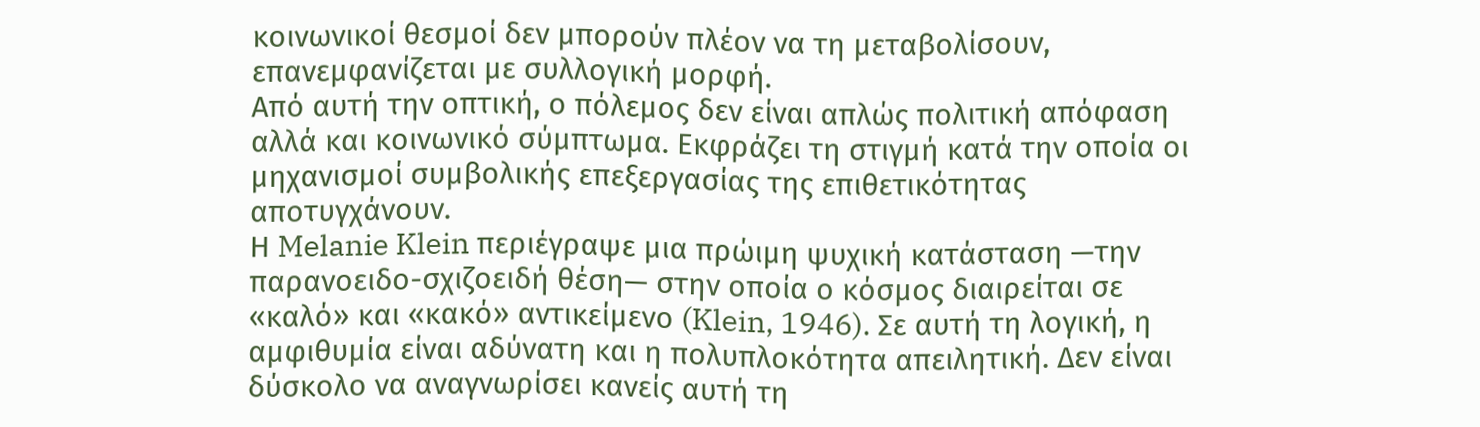κοινωνικοί θεσμοί δεν μπορούν πλέον να τη μεταβολίσουν, επανεμφανίζεται με συλλογική μορφή.
Από αυτή την οπτική, ο πόλεμος δεν είναι απλώς πολιτική απόφαση αλλά και κοινωνικό σύμπτωμα. Εκφράζει τη στιγμή κατά την οποία οι μηχανισμοί συμβολικής επεξεργασίας της επιθετικότητας αποτυγχάνουν.
Η Melanie Klein περιέγραψε μια πρώιμη ψυχική κατάσταση —την παρανοειδο-σχιζοειδή θέση— στην οποία ο κόσμος διαιρείται σε «καλό» και «κακό» αντικείμενο (Klein, 1946). Σε αυτή τη λογική, η αμφιθυμία είναι αδύνατη και η πολυπλοκότητα απειλητική. Δεν είναι δύσκολο να αναγνωρίσει κανείς αυτή τη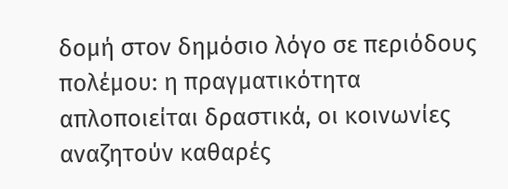δομή στον δημόσιο λόγο σε περιόδους πολέμου: η πραγματικότητα απλοποιείται δραστικά, οι κοινωνίες αναζητούν καθαρές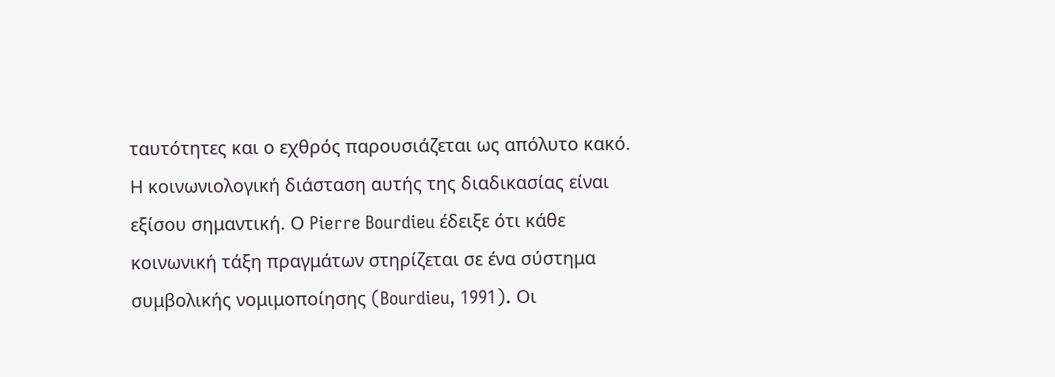ταυτότητες και ο εχθρός παρουσιάζεται ως απόλυτο κακό.
Η κοινωνιολογική διάσταση αυτής της διαδικασίας είναι εξίσου σημαντική. Ο Pierre Bourdieu έδειξε ότι κάθε κοινωνική τάξη πραγμάτων στηρίζεται σε ένα σύστημα συμβολικής νομιμοποίησης (Bourdieu, 1991). Οι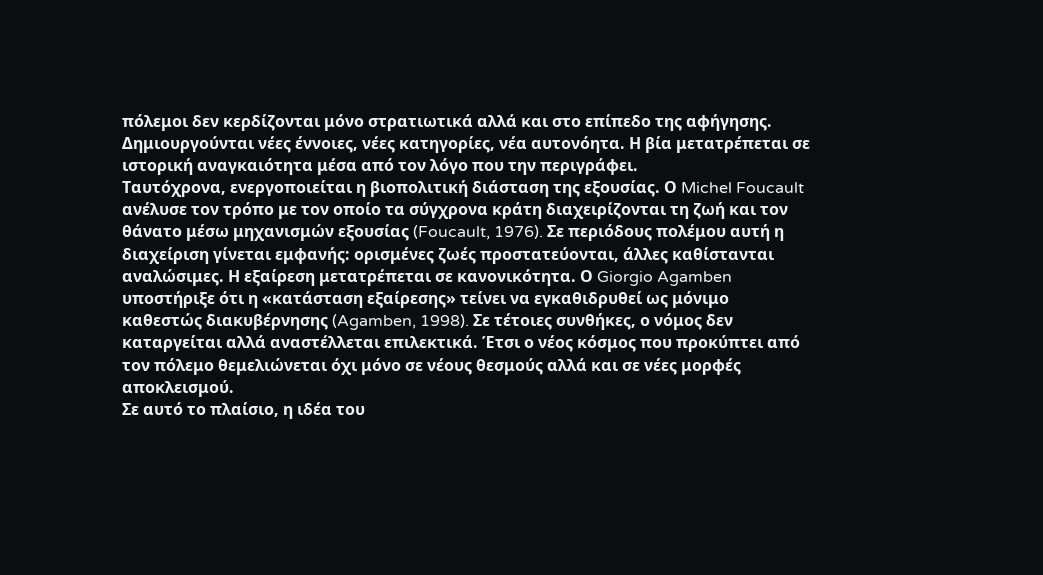πόλεμοι δεν κερδίζονται μόνο στρατιωτικά αλλά και στο επίπεδο της αφήγησης. Δημιουργούνται νέες έννοιες, νέες κατηγορίες, νέα αυτονόητα. Η βία μετατρέπεται σε ιστορική αναγκαιότητα μέσα από τον λόγο που την περιγράφει.
Ταυτόχρονα, ενεργοποιείται η βιοπολιτική διάσταση της εξουσίας. Ο Michel Foucault ανέλυσε τον τρόπο με τον οποίο τα σύγχρονα κράτη διαχειρίζονται τη ζωή και τον θάνατο μέσω μηχανισμών εξουσίας (Foucault, 1976). Σε περιόδους πολέμου αυτή η διαχείριση γίνεται εμφανής: ορισμένες ζωές προστατεύονται, άλλες καθίστανται αναλώσιμες. Η εξαίρεση μετατρέπεται σε κανονικότητα. Ο Giorgio Agamben υποστήριξε ότι η «κατάσταση εξαίρεσης» τείνει να εγκαθιδρυθεί ως μόνιμο καθεστώς διακυβέρνησης (Agamben, 1998). Σε τέτοιες συνθήκες, ο νόμος δεν καταργείται αλλά αναστέλλεται επιλεκτικά. Έτσι ο νέος κόσμος που προκύπτει από τον πόλεμο θεμελιώνεται όχι μόνο σε νέους θεσμούς αλλά και σε νέες μορφές αποκλεισμού.
Σε αυτό το πλαίσιο, η ιδέα του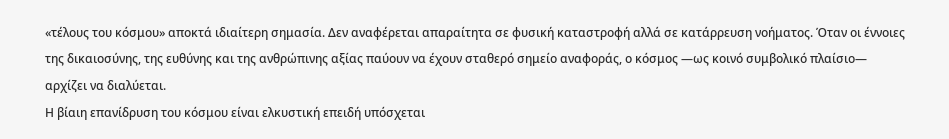«τέλους του κόσμου» αποκτά ιδιαίτερη σημασία. Δεν αναφέρεται απαραίτητα σε φυσική καταστροφή αλλά σε κατάρρευση νοήματος. Όταν οι έννοιες της δικαιοσύνης, της ευθύνης και της ανθρώπινης αξίας παύουν να έχουν σταθερό σημείο αναφοράς, ο κόσμος —ως κοινό συμβολικό πλαίσιο— αρχίζει να διαλύεται.
Η βίαιη επανίδρυση του κόσμου είναι ελκυστική επειδή υπόσχεται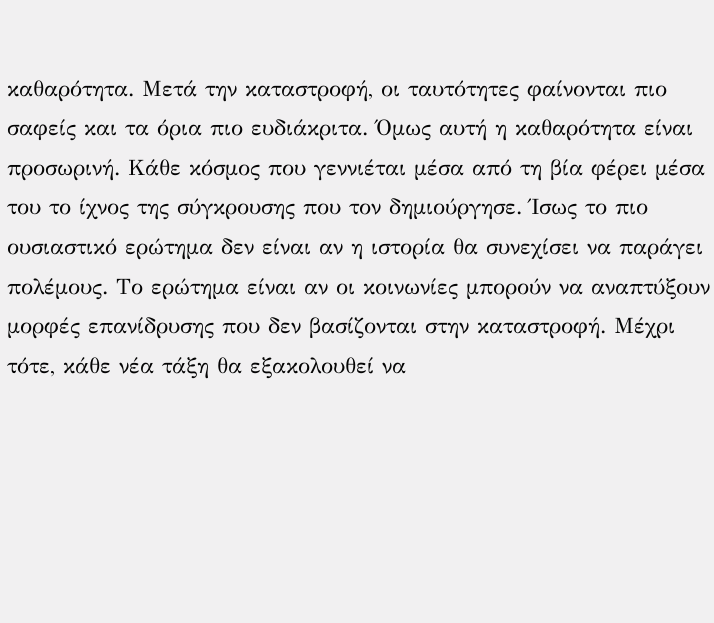καθαρότητα. Μετά την καταστροφή, οι ταυτότητες φαίνονται πιο σαφείς και τα όρια πιο ευδιάκριτα. Όμως αυτή η καθαρότητα είναι προσωρινή. Κάθε κόσμος που γεννιέται μέσα από τη βία φέρει μέσα του το ίχνος της σύγκρουσης που τον δημιούργησε. Ίσως το πιο ουσιαστικό ερώτημα δεν είναι αν η ιστορία θα συνεχίσει να παράγει πολέμους. Το ερώτημα είναι αν οι κοινωνίες μπορούν να αναπτύξουν μορφές επανίδρυσης που δεν βασίζονται στην καταστροφή. Μέχρι τότε, κάθε νέα τάξη θα εξακολουθεί να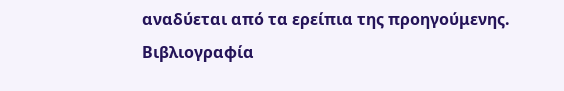αναδύεται από τα ερείπια της προηγούμενης.
Βιβλιογραφία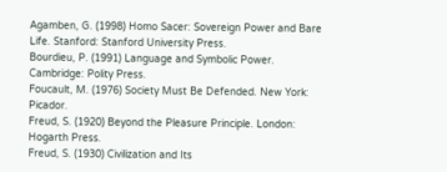Agamben, G. (1998) Homo Sacer: Sovereign Power and Bare Life. Stanford: Stanford University Press.
Bourdieu, P. (1991) Language and Symbolic Power. Cambridge: Polity Press.
Foucault, M. (1976) Society Must Be Defended. New York: Picador.
Freud, S. (1920) Beyond the Pleasure Principle. London: Hogarth Press.
Freud, S. (1930) Civilization and Its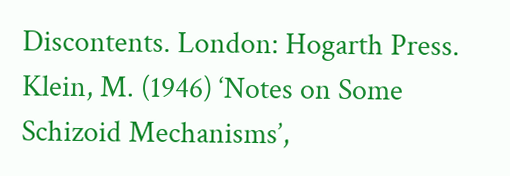Discontents. London: Hogarth Press.
Klein, M. (1946) ‘Notes on Some Schizoid Mechanisms’,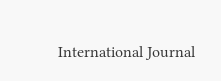International Journal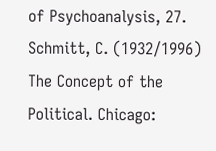of Psychoanalysis, 27.
Schmitt, C. (1932/1996) The Concept of the Political. Chicago: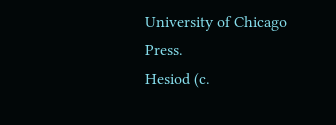University of Chicago Press.
Hesiod (c.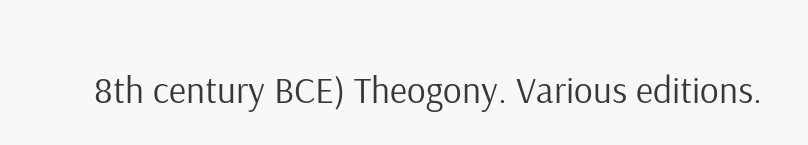8th century BCE) Theogony. Various editions.